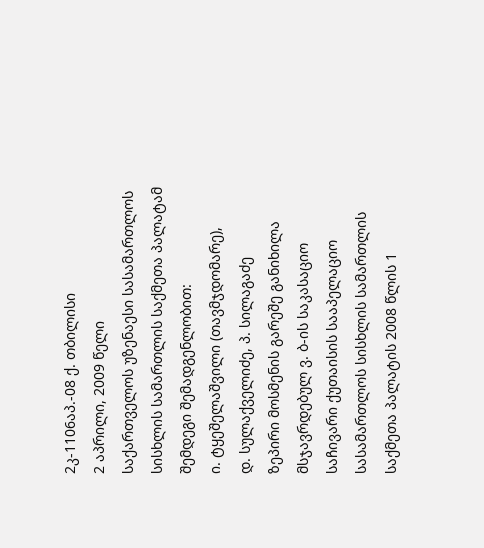2კ-1106აპ.-08 ქ. თბილისი
2 აპრილი, 2009 წელი
საქართველოს უზენაესი სასამართლოს სისხლის სამართლის საქმეთა პალატამ შემდეგი შემადგენლობით:
ი. ტყეშელაშვილი (თავმჯდომარე),
დ. სულაქველიძე, პ. სილაგაძე
ზეპირი მოსმენის გარეშე განიხილა მსჯავრდებულ ვ. ბ-ის საკასაციო საჩივარი ქუთაისის სააპელაციო სასამართლოს სისხლის სამართლის საქმეთა პალატის 2008 წლის 1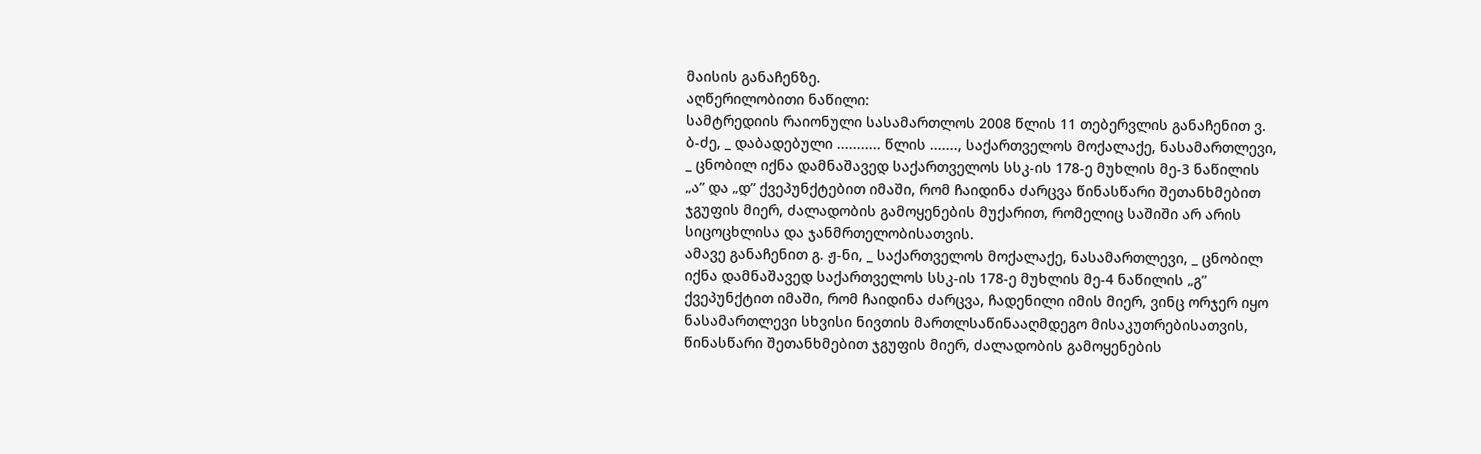მაისის განაჩენზე.
აღწერილობითი ნაწილი:
სამტრედიის რაიონული სასამართლოს 2008 წლის 11 თებერვლის განაჩენით ვ. ბ-ძე, _ დაბადებული ........... წლის ......., საქართველოს მოქალაქე, ნასამართლევი, _ ცნობილ იქნა დამნაშავედ საქართველოს სსკ-ის 178-ე მუხლის მე-3 ნაწილის „ა” და „დ” ქვეპუნქტებით იმაში, რომ ჩაიდინა ძარცვა წინასწარი შეთანხმებით ჯგუფის მიერ, ძალადობის გამოყენების მუქარით, რომელიც საშიში არ არის სიცოცხლისა და ჯანმრთელობისათვის.
ამავე განაჩენით გ. ჟ-ნი, _ საქართველოს მოქალაქე, ნასამართლევი, _ ცნობილ იქნა დამნაშავედ საქართველოს სსკ-ის 178-ე მუხლის მე-4 ნაწილის „გ” ქვეპუნქტით იმაში, რომ ჩაიდინა ძარცვა, ჩადენილი იმის მიერ, ვინც ორჯერ იყო ნასამართლევი სხვისი ნივთის მართლსაწინააღმდეგო მისაკუთრებისათვის, წინასწარი შეთანხმებით ჯგუფის მიერ, ძალადობის გამოყენების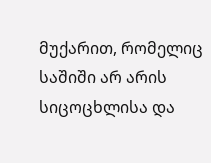მუქარით, რომელიც საშიში არ არის სიცოცხლისა და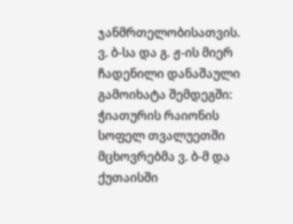ჯანმრთელობისათვის.
ვ. ბ-სა და გ. ჟ-ის მიერ ჩადენილი დანაშაული გამოიხატა შემდეგში:
ჭიათურის რაიონის სოფელ თვალუეთში მცხოვრებმა ვ. ბ-მ და ქუთაისში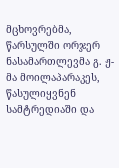მცხოვრებმა, წარსულში ორჯერ ნასამართლევმა გ. ჟ-მა მოილაპარაკეს, წასულიყვნენ სამტრედიაში და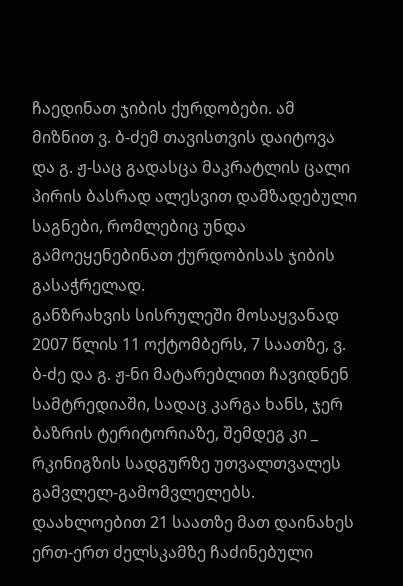ჩაედინათ ჯიბის ქურდობები. ამ მიზნით ვ. ბ-ძემ თავისთვის დაიტოვა და გ. ჟ-საც გადასცა მაკრატლის ცალი პირის ბასრად ალესვით დამზადებული საგნები, რომლებიც უნდა გამოეყენებინათ ქურდობისას ჯიბის გასაჭრელად.
განზრახვის სისრულეში მოსაყვანად 2007 წლის 11 ოქტომბერს, 7 საათზე, ვ. ბ-ძე და გ. ჟ-ნი მატარებლით ჩავიდნენ სამტრედიაში, სადაც კარგა ხანს, ჯერ ბაზრის ტერიტორიაზე, შემდეგ კი _ რკინიგზის სადგურზე უთვალთვალეს გამვლელ-გამომვლელებს. დაახლოებით 21 საათზე მათ დაინახეს ერთ-ერთ ძელსკამზე ჩაძინებული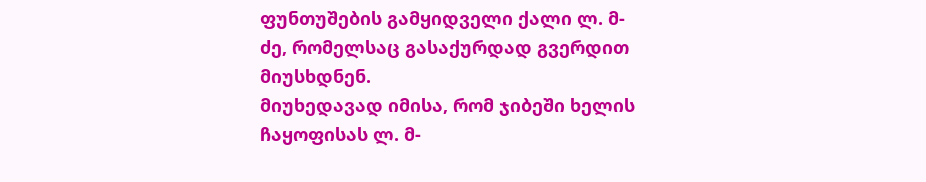ფუნთუშების გამყიდველი ქალი ლ. მ-ძე, რომელსაც გასაქურდად გვერდით მიუსხდნენ.
მიუხედავად იმისა, რომ ჯიბეში ხელის ჩაყოფისას ლ. მ-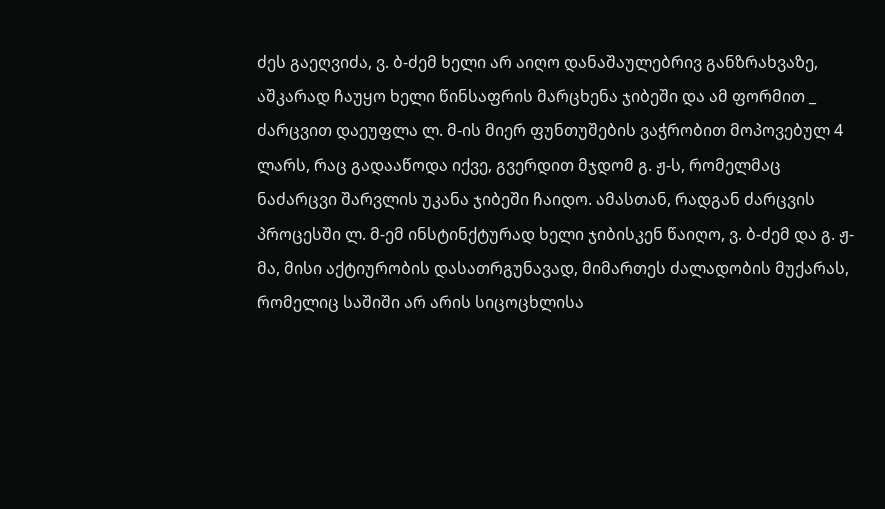ძეს გაეღვიძა, ვ. ბ-ძემ ხელი არ აიღო დანაშაულებრივ განზრახვაზე, აშკარად ჩაუყო ხელი წინსაფრის მარცხენა ჯიბეში და ამ ფორმით _ ძარცვით დაეუფლა ლ. მ-ის მიერ ფუნთუშების ვაჭრობით მოპოვებულ 4 ლარს, რაც გადააწოდა იქვე, გვერდით მჯდომ გ. ჟ-ს, რომელმაც ნაძარცვი შარვლის უკანა ჯიბეში ჩაიდო. ამასთან, რადგან ძარცვის პროცესში ლ. მ-ემ ინსტინქტურად ხელი ჯიბისკენ წაიღო, ვ. ბ-ძემ და გ. ჟ-მა, მისი აქტიურობის დასათრგუნავად, მიმართეს ძალადობის მუქარას, რომელიც საშიში არ არის სიცოცხლისა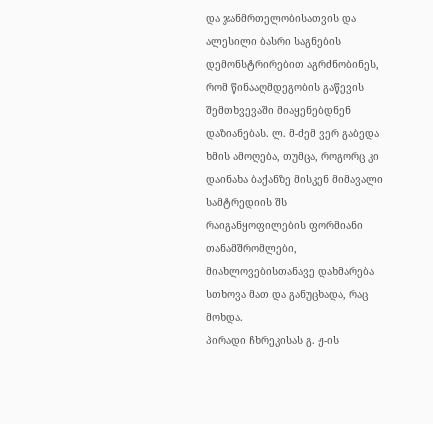და ჯანმრთელობისათვის და ალესილი ბასრი საგნების დემონსტრირებით აგრძნობინეს, რომ წინააღმდეგობის გაწევის შემთხვევაში მიაყენებდნენ დაზიანებას. ლ. მ-ძემ ვერ გაბედა ხმის ამოღება, თუმცა, როგორც კი დაინახა ბაქანზე მისკენ მიმავალი სამტრედიის შს რაიგანყოფილების ფორმიანი თანამშრომლები, მიახლოვებისთანავე დახმარება სთხოვა მათ და განუცხადა, რაც მოხდა.
პირადი ჩხრეკისას გ. ჟ-ის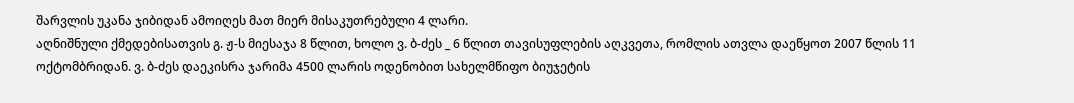შარვლის უკანა ჯიბიდან ამოიღეს მათ მიერ მისაკუთრებული 4 ლარი.
აღნიშნული ქმედებისათვის გ. ჟ-ს მიესაჯა 8 წლით, ხოლო ვ. ბ-ძეს _ 6 წლით თავისუფლების აღკვეთა, რომლის ათვლა დაეწყოთ 2007 წლის 11 ოქტომბრიდან. ვ. ბ-ძეს დაეკისრა ჯარიმა 4500 ლარის ოდენობით სახელმწიფო ბიუჯეტის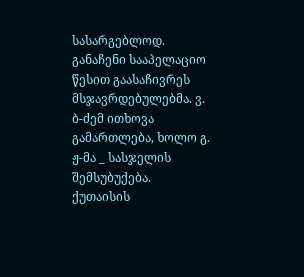სასარგებლოდ.
განაჩენი სააპელაციო წესით გაასაჩივრეს მსჯავრდებულებმა. ვ. ბ-ძემ ითხოვა გამართლება, ხოლო გ. ჟ-მა _ სასჯელის შემსუბუქება.
ქუთაისის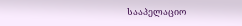სააპელაციო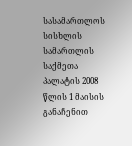სასამართლოს სისხლის სამართლის საქმეთა პალატის 2008 წლის 1 მაისის განაჩენით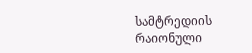სამტრედიის რაიონული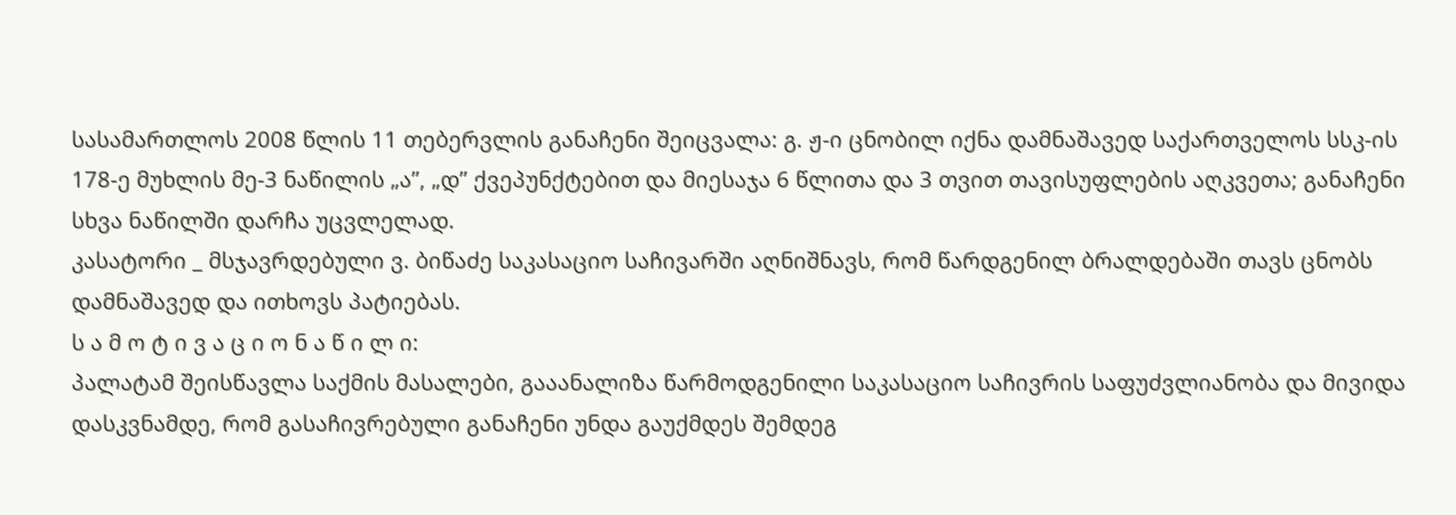სასამართლოს 2008 წლის 11 თებერვლის განაჩენი შეიცვალა: გ. ჟ-ი ცნობილ იქნა დამნაშავედ საქართველოს სსკ-ის 178-ე მუხლის მე-3 ნაწილის „ა”, „დ” ქვეპუნქტებით და მიესაჯა 6 წლითა და 3 თვით თავისუფლების აღკვეთა; განაჩენი სხვა ნაწილში დარჩა უცვლელად.
კასატორი _ მსჯავრდებული ვ. ბიწაძე საკასაციო საჩივარში აღნიშნავს, რომ წარდგენილ ბრალდებაში თავს ცნობს დამნაშავედ და ითხოვს პატიებას.
ს ა მ ო ტ ი ვ ა ც ი ო ნ ა წ ი ლ ი:
პალატამ შეისწავლა საქმის მასალები, გააანალიზა წარმოდგენილი საკასაციო საჩივრის საფუძვლიანობა და მივიდა დასკვნამდე, რომ გასაჩივრებული განაჩენი უნდა გაუქმდეს შემდეგ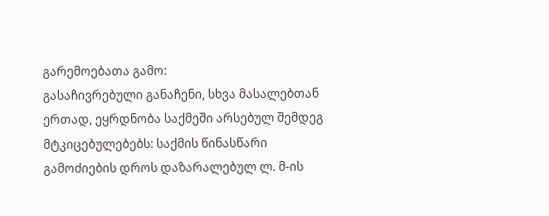გარემოებათა გამო:
გასაჩივრებული განაჩენი, სხვა მასალებთან ერთად, ეყრდნობა საქმეში არსებულ შემდეგ მტკიცებულებებს: საქმის წინასწარი გამოძიების დროს დაზარალებულ ლ. მ-ის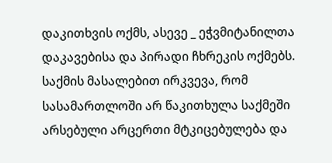დაკითხვის ოქმს, ასევე _ ეჭვმიტანილთა დაკავებისა და პირადი ჩხრეკის ოქმებს.
საქმის მასალებით ირკვევა, რომ სასამართლოში არ წაკითხულა საქმეში არსებული არცერთი მტკიცებულება და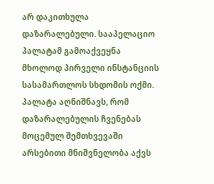არ დაკითხულა დაზარალებული. სააპელაციო პალატამ გამოაქვეყნა მხოლოდ პირველი ინსტანციის სასამართლოს სხდომის ოქმი.
პალატა აღნიშნავს, რომ დაზარალებულის ჩვენებას მოცემულ შემთხვევაში არსებითი მნიშვნელობა აქვს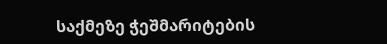საქმეზე ჭეშმარიტების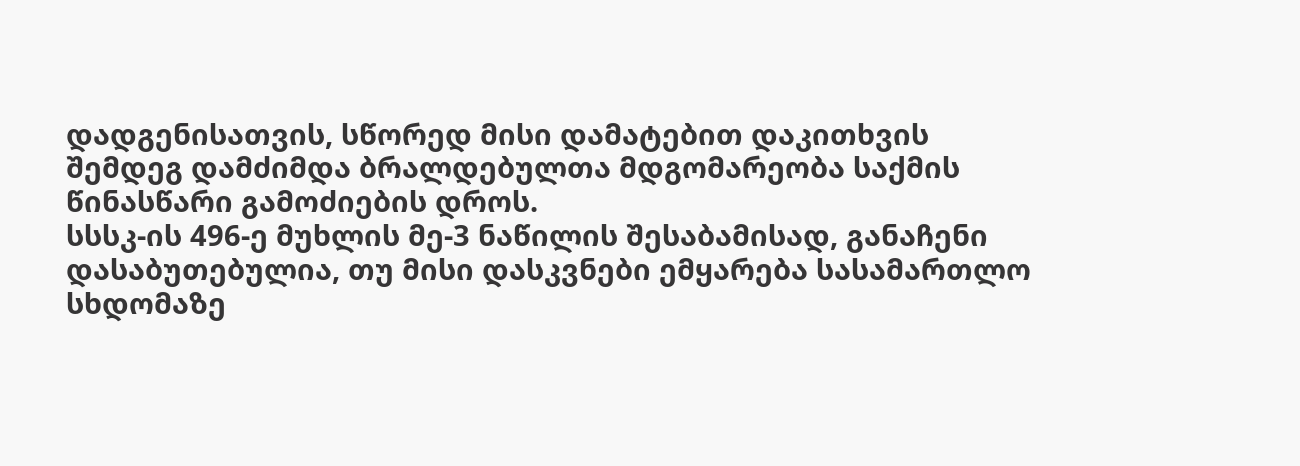დადგენისათვის, სწორედ მისი დამატებით დაკითხვის შემდეგ დამძიმდა ბრალდებულთა მდგომარეობა საქმის წინასწარი გამოძიების დროს.
სსსკ-ის 496-ე მუხლის მე-3 ნაწილის შესაბამისად, განაჩენი დასაბუთებულია, თუ მისი დასკვნები ემყარება სასამართლო სხდომაზე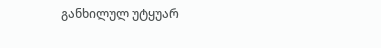განხილულ უტყუარ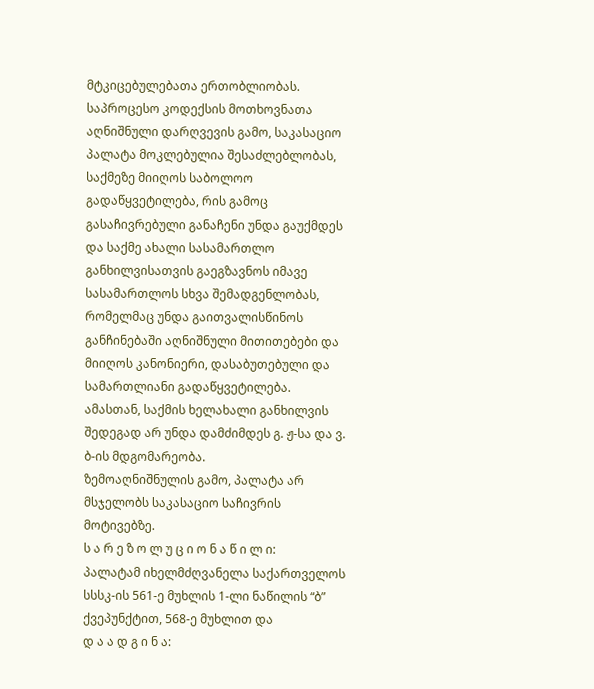მტკიცებულებათა ერთობლიობას.
საპროცესო კოდექსის მოთხოვნათა აღნიშნული დარღვევის გამო, საკასაციო პალატა მოკლებულია შესაძლებლობას, საქმეზე მიიღოს საბოლოო გადაწყვეტილება, რის გამოც გასაჩივრებული განაჩენი უნდა გაუქმდეს და საქმე ახალი სასამართლო განხილვისათვის გაეგზავნოს იმავე სასამართლოს სხვა შემადგენლობას, რომელმაც უნდა გაითვალისწინოს განჩინებაში აღნიშნული მითითებები და მიიღოს კანონიერი, დასაბუთებული და სამართლიანი გადაწყვეტილება. ამასთან, საქმის ხელახალი განხილვის შედეგად არ უნდა დამძიმდეს გ. ჟ-სა და ვ. ბ-ის მდგომარეობა.
ზემოაღნიშნულის გამო, პალატა არ მსჯელობს საკასაციო საჩივრის მოტივებზე.
ს ა რ ე ზ ო ლ უ ც ი ო ნ ა წ ი ლ ი:
პალატამ იხელმძღვანელა საქართველოს სსსკ-ის 561-ე მუხლის 1-ლი ნაწილის “ბ” ქვეპუნქტით, 568-ე მუხლით და
დ ა ა დ გ ი ნ ა: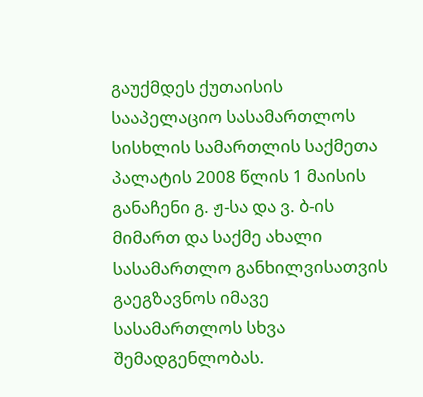გაუქმდეს ქუთაისის სააპელაციო სასამართლოს სისხლის სამართლის საქმეთა პალატის 2008 წლის 1 მაისის განაჩენი გ. ჟ-სა და ვ. ბ-ის მიმართ და საქმე ახალი სასამართლო განხილვისათვის გაეგზავნოს იმავე სასამართლოს სხვა შემადგენლობას.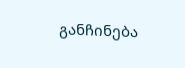განჩინება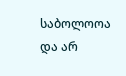საბოლოოა და არ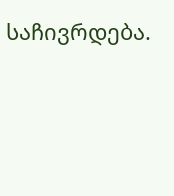საჩივრდება.